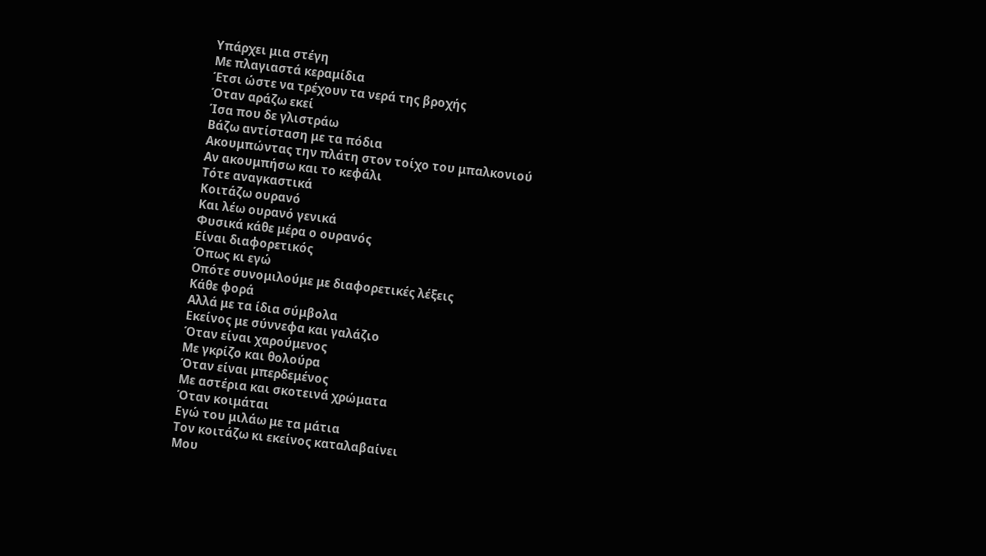Υπάρχει μια στέγη
Με πλαγιαστά κεραμίδια
Έτσι ώστε να τρέχουν τα νερά της βροχής
Όταν αράζω εκεί
Ίσα που δε γλιστράω
Βάζω αντίσταση με τα πόδια
Ακουμπώντας την πλάτη στον τοίχο του μπαλκονιού
Αν ακουμπήσω και το κεφάλι
Τότε αναγκαστικά
Κοιτάζω ουρανό
Και λέω ουρανό γενικά
Φυσικά κάθε μέρα ο ουρανός
Είναι διαφορετικός
Όπως κι εγώ
Οπότε συνομιλούμε με διαφορετικές λέξεις
Κάθε φορά
Αλλά με τα ίδια σύμβολα
Εκείνος με σύννεφα και γαλάζιο
Όταν είναι χαρούμενος
Με γκρίζο και θολούρα
Όταν είναι μπερδεμένος
Με αστέρια και σκοτεινά χρώματα
Όταν κοιμάται
Εγώ του μιλάω με τα μάτια
Τον κοιτάζω κι εκείνος καταλαβαίνει
Μου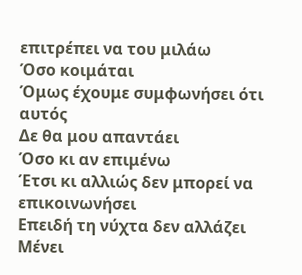επιτρέπει να του μιλάω
Όσο κοιμάται
Όμως έχουμε συμφωνήσει ότι αυτός
Δε θα μου απαντάει
Όσο κι αν επιμένω
Έτσι κι αλλιώς δεν μπορεί να επικοινωνήσει
Επειδή τη νύχτα δεν αλλάζει
Μένει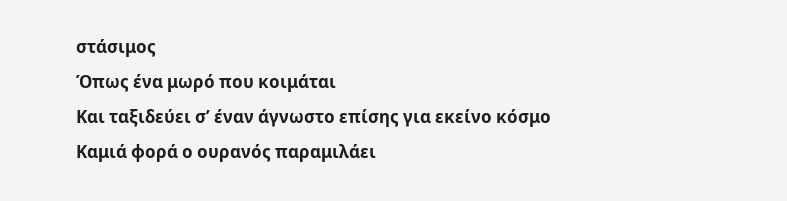στάσιμος
Όπως ένα μωρό που κοιμάται
Και ταξιδεύει σ’ έναν άγνωστο επίσης για εκείνο κόσμο
Καμιά φορά ο ουρανός παραμιλάει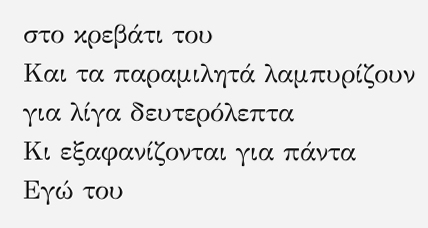στο κρεβάτι του
Και τα παραμιλητά λαμπυρίζουν για λίγα δευτερόλεπτα
Κι εξαφανίζονται για πάντα
Εγώ του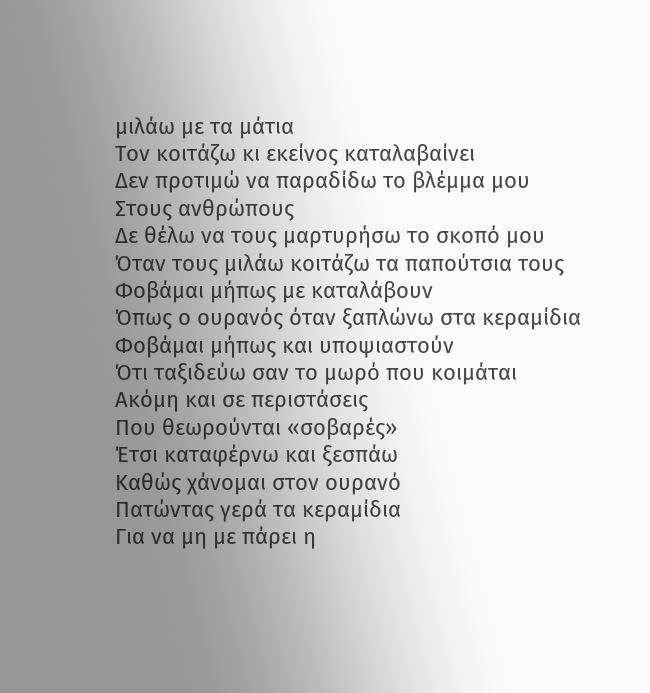μιλάω με τα μάτια
Τον κοιτάζω κι εκείνος καταλαβαίνει
Δεν προτιμώ να παραδίδω το βλέμμα μου
Στους ανθρώπους
Δε θέλω να τους μαρτυρήσω το σκοπό μου
Όταν τους μιλάω κοιτάζω τα παπούτσια τους
Φοβάμαι μήπως με καταλάβουν
Όπως ο ουρανός όταν ξαπλώνω στα κεραμίδια
Φοβάμαι μήπως και υποψιαστούν
Ότι ταξιδεύω σαν το μωρό που κοιμάται
Ακόμη και σε περιστάσεις
Που θεωρούνται «σοβαρές»
Έτσι καταφέρνω και ξεσπάω
Καθώς χάνομαι στον ουρανό
Πατώντας γερά τα κεραμίδια
Για να μη με πάρει η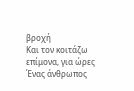βροχή
Και τον κοιτάζω επίμονα, για ώρες
Ένας άνθρωπος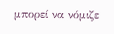μπορεί να νόμιζε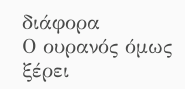διάφορα
Ο ουρανός όμως ξέρει